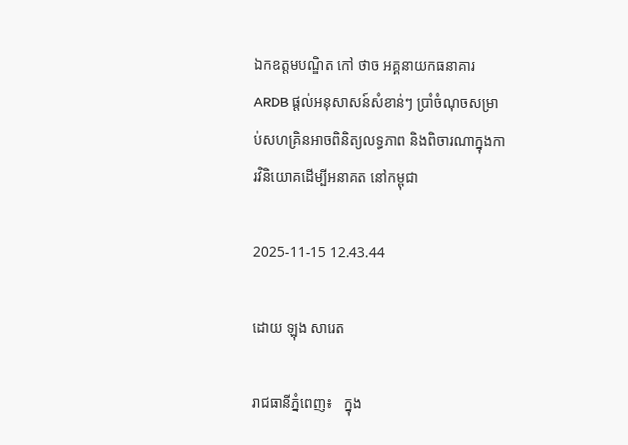ឯកឧត្តមបណ្ឌិត កៅ ថាច អគ្គនាយកធនាគារ ARDB ផ្តល់អនុសាសន៍សំខាន់ៗ ប្រាំចំណុចសម្រាប់សហគ្រិនអាចពិនិត្យលទ្ធភាព និងពិចារណាក្នុងការវិនិយោគដើម្បីអនាគត នៅកម្ពុជា

2025-11-15 12.43.44

ដោយ ឡុង សារេត

រាជធានីភ្នំពេញ៖   ក្នុង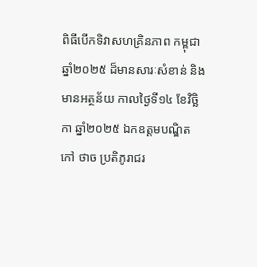ពិធីបើកទិវាសហគ្រិនភាព កម្ពុជាឆ្នាំ២០២៥ ដ៏មានសារៈសំខាន់ និងមានអត្ថន័យ កាលថ្ងៃទី១៤ ខែវិច្ឆិកា ឆ្នាំ២០២៥ ឯកឧត្តមបណ្ឌិត កៅ ថាច ប្រតិភូរាជរ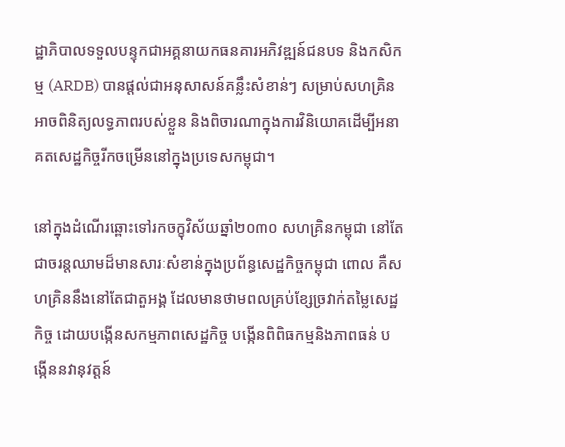ដ្ឋាភិបាលទទួលបន្ទុកជាអគ្គនាយកធនគារអភិវឌ្ឍន៍ជនបទ និងកសិកម្ម (ARDB) បានផ្តល់ជាអនុសាសន៍គន្លឹះសំខាន់ៗ សម្រាប់សហគ្រិនអាចពិនិត្យលទ្ធភាពរបស់ខ្លួន និងពិចារណាក្នុងការវិនិយោគដើម្បីអនាគតសេដ្ឋកិច្ចរីកចម្រើននៅក្នុងប្រទេសកម្ពុជា។

នៅក្នុងដំណើរឆ្ពោះទៅរកចក្ខុវិស័យឆ្នាំ២០៣០ សហគ្រិនកម្ពុជា នៅតែជាចរន្តឈាមដ៏មានសារៈសំខាន់ក្នុងប្រព័ន្ធសេដ្ឋកិច្ចកម្ពុជា ពោល គឺសហគ្រិននឹងនៅតែជាតួអង្គ ដែលមានថាមពលគ្រប់ខ្សែច្រវាក់តម្លៃសេដ្ឋកិច្ច ដោយបង្កើនសកម្មភាពសេដ្ឋកិច្ច បង្កើនពិពិធកម្មនិងភាពធន់ បង្កើននវានុវត្តន៍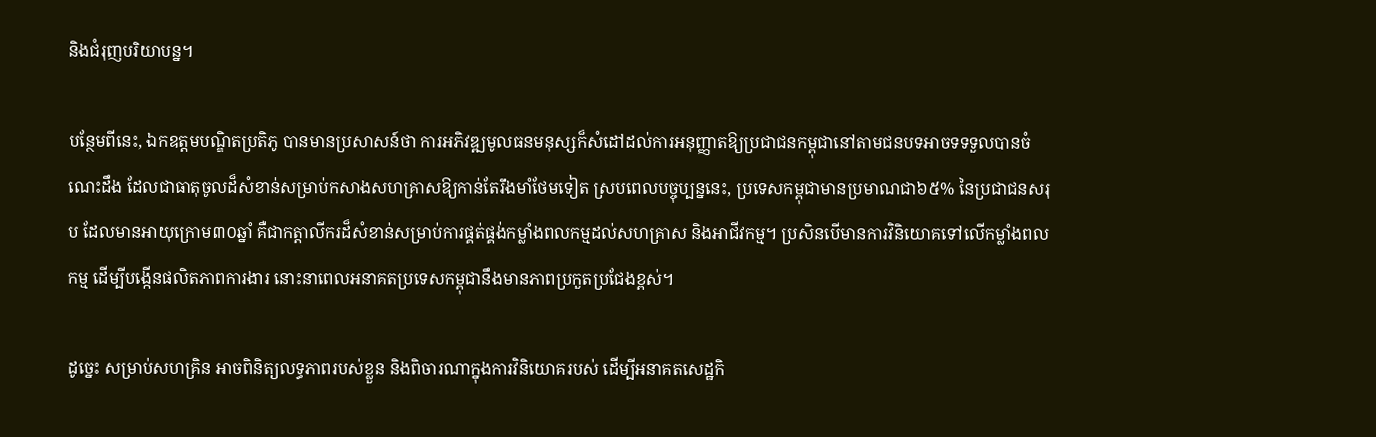និងជំរុញបរិយាបន្ន។

បន្ថែមពីនេះ, ឯកឧត្តមបណ្ឌិតប្រតិភូ បានមានប្រសាសន៍ថា ការអភិវឌ្ឍមូលធនមនុស្សក៏សំដៅដល់ការអនុញ្ញាតឱ្យប្រជាជនកម្ពុជានៅតាមជនបទអាចទទទួលបានចំណេះដឹង ដែលជាធាតុចូលដ៏សំខាន់សម្រាប់កសាងសហគ្រាសឱ្យកាន់តែរឹងមាំថែមទៀត ស្របពេលបច្ចុប្បន្ននេះ, ប្រទេសកម្ពុជាមានប្រមាណជា៦៥% នៃប្រជាជនសរុប ដែលមានអាយុក្រោម៣០ឆ្នាំ គឺជាកត្តាលីករដ៏សំខាន់សម្រាប់ការផ្គត់ផ្គង់កម្លាំងពលកម្មដល់សហគ្រាស និងអាជីវកម្ម។ ប្រសិនបើមានការវិនិយោគទៅលើកម្លាំងពលកម្ម ដើម្បីបង្កើនផលិតភាពការងារ នោះនាពេលអនាគតប្រទេសកម្ពុជានឹងមានភាពប្រកួតប្រជែងខ្ពស់។

ដូច្នេះ សម្រាប់សហគ្រិន អាចពិនិត្យលទ្ធភាពរបស់ខ្លួន និងពិចារណាក្នុងការវិនិយោគរបស់ ដើម្បីអនាគតសេដ្ឋកិ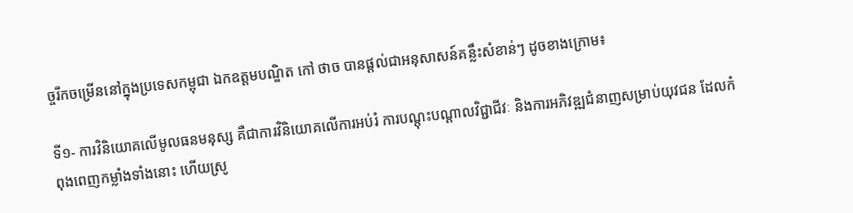ច្ចរីកចម្រើននៅក្នុងប្រទេសកម្ពុជា ឯកឧត្តមបណ្ឌិត កៅ ថាច បានផ្តល់ជាអនុសាសន៍គន្លឹះសំខាន់ៗ ដូចខាងក្រោម៖

ទី១- ការវិនិយោគលើមូលធនមនុស្ស គឺជាការវិនិយោគលើការអប់រំ ការបណ្តុះបណ្តាលវិជ្ជាជីវៈ និងការអភិវឌ្ឍជំនាញសម្រាប់យុវជន ដែលកំពុងពេញកម្លាំងទាំងនោះ ហើយស្រូ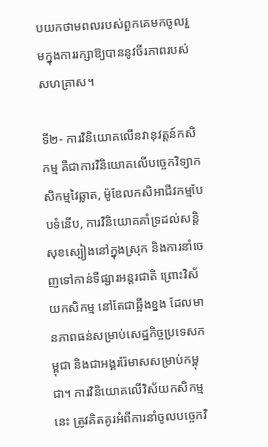បយកថាមពលរបស់ពួកគេមកចូលរួមក្នុងការរក្សាឱ្យបាននូវចីរភាពរបស់សហគ្រាស។

ទី២- ការវិនិយោគលើនវានុវត្តន៍កសិកម្ម គឺជាការវិនិយោគលើបច្ចេកវិទ្យាកសិកម្មវៃឆ្លាត, ម៉ូឌែលកសិអាជីវកម្មបែបទំនើប, ការវិនិយោគគាំទ្រដល់សន្តិសុខស្បៀងនៅក្នុងស្រុក និងការនាំចេញទៅកាន់ទីផ្សារអន្តរជាតិ ព្រោះវិស័យកសិកម្ម នៅតែជាឆ្អឹងខ្នង ដែលមានភាពធន់សម្រាប់សេដ្ឋកិច្ចប្រទេសកម្ពុជា និងជាអង្គររ៉ែមាសសម្រាប់កម្ពុជា។ ការវិនិយោគលើវិស័យកសិកម្មនេះ ត្រូវគិតគូរអំពីការនាំចូលបច្ចេកវិ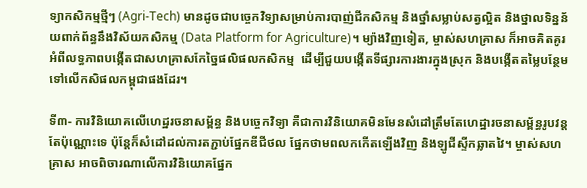ទ្យាកសិកម្មថ្មីៗ (Agri-Tech) មានដូចជាបច្ចេកវិទ្យាសម្រាប់ការបាញ់ជីកសិកម្ម និងថ្នាំសម្លាប់សត្វល្អិត និងថ្នាលទិន្នន័យពាក់ព័ន្ធនឹងវិស័យកសិកម្ម (Data Platform for Agriculture)។ ម្យ៉ាងវិញទៀត, ម្ចាស់សហគ្រាស ក៏អាចគិតគូរអំពីលទ្ធភាពបង្កើតជាសហគ្រាសកែច្នៃផលិផលកសិកម្ម  ដើម្បីជួយបង្កើតទីផ្សារការងារក្នុងស្រុក និងបង្កើតតម្លៃបន្ថែមទៅលើកសិផលកម្ពុជាផងដែរ។

ទី៣- ការវិនិយោគលើហេដ្ឋរចនាសម្ព័ន្ធ និងបច្ចេកវិទ្យា គឺជាការវិនិយោគមិនមែនសំដៅត្រឹមតែហេដ្ឋារចនាសម្ព័ន្ធរូបវន្តតែប៉ុណ្ណោះទេ ប៉ុន្តែក៏សំដៅដល់ការតភ្ជាប់ផ្នែកឌីជីថល ផ្នែកថាមពលកកើតឡើងវិញ និងឡូជីស្ទីកឆ្លាតវៃ។ ម្ចាស់សហគ្រាស អាចពិចារណាលើការវិនិយោគផ្នែក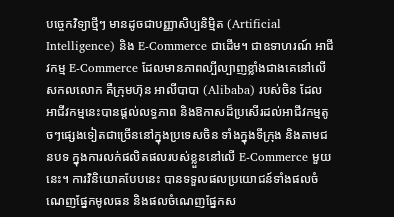បច្ចេកវិទ្យាថ្មីៗ មានដូចជាបញ្ញាសិប្បនិម្មិត (Artificial Intelligence) និង E-Commerce ជាដើម។ ជាឧទាហរណ៍ អាជីវកម្ម E-Commerce ដែលមានភាពល្បីល្បាញខ្លាំងជាងគេនៅលើសកលលោក គឺក្រុមហ៊ុន អាលីបាបា (Alibaba) របស់ចិន ដែលអាជីវកម្មនេះបានផ្តល់លទ្ធភាព និងឱកាសដ៏ប្រសើរដល់អាជីវកម្មតូចៗផ្សេងទៀតជាច្រើននៅក្នុងប្រទេសចិន ទាំងក្នុងទីក្រុង និងតាមជនបទ ក្នុងការលក់ផលិតផលរបស់ខ្លួននៅលើ E-Commerce មួយនេះ។ ការវិនិយោគបែបនេះ បានទទួលផលប្រយោជន៍ទាំងផលចំណេញផ្នែកមូលធន និងផលចំណេញផ្នែកស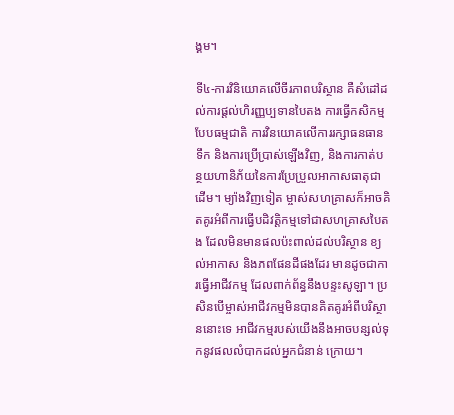ង្គម។

ទី៤-ការវិនិយោគលើចីរភាពបរិស្ថាន គឺសំដៅដល់ការផ្តល់ហិរញ្ញប្បទានបៃតង ការធ្វើកសិកម្មបែបធម្មជាតិ ការវិនយោគលើការរក្សាធនធានទឹក និងការប្រើប្រាស់ឡើងវិញ, និងការកាត់បន្ថយហានិភ័យនៃការប្រែប្រួលអាកាសធាតុជាដើម។ ម្យ៉ាងវិញទៀត ម្ចាស់សហគ្រាសក៏អាចគិតគូរអំពីការធ្វើបដិវត្តិកម្មទៅជាសហគ្រាសបៃតង ដែលមិនមានផលប៉ះពាល់ដល់បរិស្ថាន ខ្យល់អាកាស និងភពផែនដីផងដែរ មានដូចជាការធ្វើអាជីវកម្ម ដែលពាក់ព័ន្ធនឹងបន្ទះសូឡា។ ប្រសិនបើម្ចាស់អាជីវកម្មមិនបានគិតគូរអំពីបរិស្ថាននោះទេ អាជីវកម្មរបស់យើងនឹងអាចបន្សល់ទុកនូវផលលំបាកដល់អ្នកជំនាន់ ក្រោយ។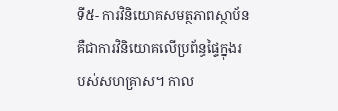ទី៥- ការវិនិយោគសមត្ថភាពស្ថាប័ន គឺជាការវិនិយោគលើប្រព័ន្ធផ្ទៃក្នុងរបស់សហគ្រាស។ កាល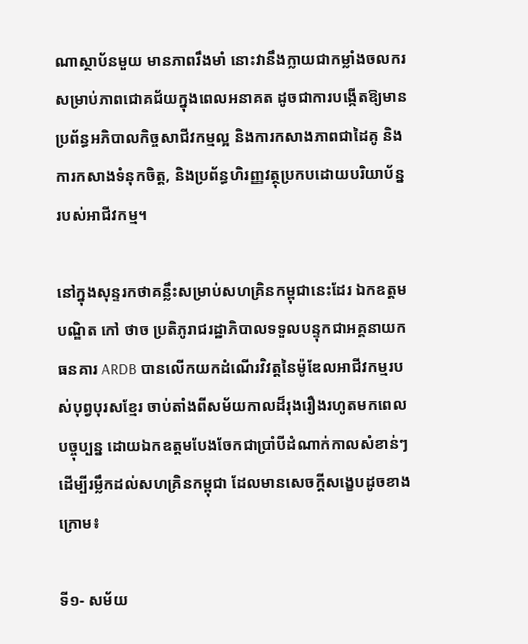ណាស្ថាប័នមួយ មានភាពរឹងមាំ នោះវានឹងក្លាយជាកម្លាំងចលករសម្រាប់ភាពជោគជ័យក្នុងពេលអនាគត ដូចជាការបង្កើតឱ្យមានប្រព័ន្ធអភិបាលកិច្ចសាជីវកម្មល្អ និងការកសាងភាពជាដៃគូ និងការកសាងទំនុកចិត្ត, និងប្រព័ន្ធហិរញ្ញវត្ថុប្រកបដោយបរិយាប័ន្នរបស់អាជីវកម្ម។

នៅក្នុងសុន្ទរកថាគន្លឹះសម្រាប់សហគ្រិនកម្ពុជានេះដែរ ឯកឧត្តមបណ្ឌិត កៅ ថាច ប្រតិភូរាជរដ្ឋាភិបាលទទួលបន្ទុកជាអគ្គនាយកធនគារ ARDB បានលើកយកដំណើរវិវត្តនៃម៉ូឌែលអាជីវកម្មរបស់បុព្វបុរសខ្មែរ ចាប់តាំងពីសម័យកាលដ៏រុងរឿងរហូតមកពេលបច្ចុប្បន្ន ដោយឯកឧត្តមបែងចែកជាប្រាំបីដំណាក់កាលសំខាន់ៗ ដើម្បីរម្លឹកដល់សហគ្រិនកម្ពុជា ដែលមានសេចក្តីសង្ខេបដូចខាងក្រោម៖

ទី១- សម័យ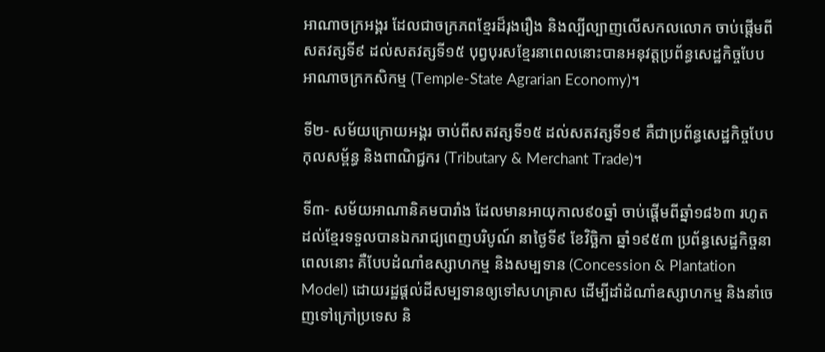អាណាចក្រអង្គរ ដែលជាចក្រភពខ្មែរដ៏រុងរឿង និងល្បីល្បាញលើសកលលោក ចាប់ផ្តើមពីសតវត្សទី៩ ដល់សតវត្សទី១៥ បុព្វបុរសខ្មែរនាពេលនោះបានអនុវត្តប្រព័ន្ធសេដ្ឋកិច្ចបែបអាណាចក្រកសិកម្ម (Temple-State Agrarian Economy)។

ទី២- សម័យក្រោយអង្គរ ចាប់ពីសតវត្សទី១៥ ដល់សតវត្សទី១៩ គឺជាប្រព័ន្ធសេដ្ឋកិច្ចបែបកុលសម្ព័ន្ធ និងពាណិជ្ជករ (Tributary & Merchant Trade)។

ទី៣- សម័យអាណានិគមបារាំង ដែលមានអាយុកាល៩០ឆ្នាំ ចាប់ផ្តើមពីឆ្នាំ១៨៦៣ រហូតដល់ខ្មែរទទួលបានឯករាជ្យពេញបរិបូណ៍ នាថ្ងៃទី៩ ខែវិច្ឆិកា ឆ្នាំ១៩៥៣ ប្រព័ន្ធសេដ្ឋកិច្ចនាពេលនោះ គឺបែបដំណាំឧស្សាហកម្ម និងសម្បទាន (Concession & Plantation Model) ដោយរដ្ឋផ្តល់ដីសម្បទានឲ្យទៅសហគ្រាស ដើម្បីដាំដំណាំឧស្សាហកម្ម និងនាំចេញទៅក្រៅប្រទេស និ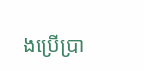ងប្រើប្រា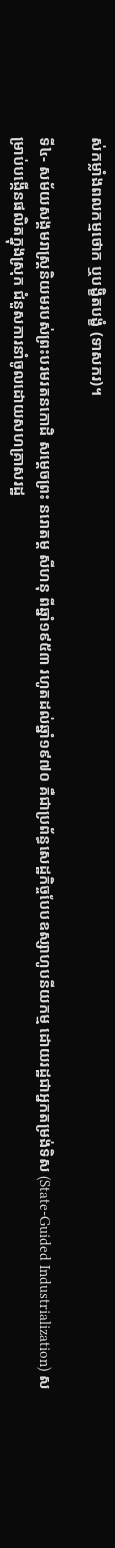ស់កម្លាំងពលកម្មថោក ឬបង្ខិតបង្ខំ (ទាសករ)។

ទី៤- សម័យសង្គមរាស្ត្រនិយមរបស់ព្រះបរមរតនកោដិ សម្តេចព្រះ នរោតម្ត សីហនុ ពីឆ្នាំ១៩៥៣ រហូតដល់ឆ្នាំ១៩៧០ គឺជាប្រព័ន្ធសេដ្ឋកិច្ចបែបឧស្សាហូបនីយកម្ម ដោយរដ្ឋជាអ្នកតម្រង់ទិស (State-Guided Industrialization) សម្រាប់បង្កើនផលិតក្នុងស្រុក ជំនួសការនាំចូលដោយសហគ្រាសរដ្ឋ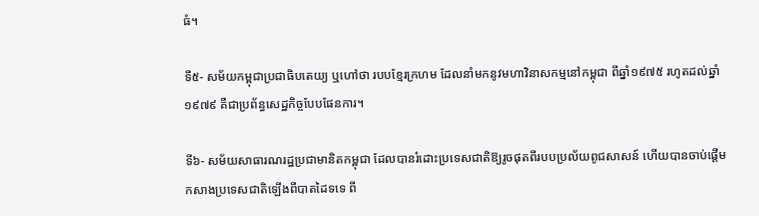ធំ។

ទី៥- សម័យកម្ពុជាប្រជាធិបតេយ្យ ឬហៅថា របបខ្មែរក្រហម ដែលនាំមកនូវមហាវិនាសកម្មនៅកម្ពុជា ពីឆ្នាំ១៩៧៥ រហូតដល់ឆ្នាំ១៩៧៩ គឺជាប្រព័ន្ធសេដ្ឋកិច្ចបែបផែនការ។

ទី៦- សម័យសាធារណរដ្ឋប្រជាមានិតកម្ពុជា ដែលបានរំដោះប្រទេសជាតិឱ្យរូចផុតពីរបបប្រល័យពូជសាសន៍ ហើយបានចាប់ផ្តើមកសាងប្រទេសជាតិឡើងពីបាតដៃទទេ ពី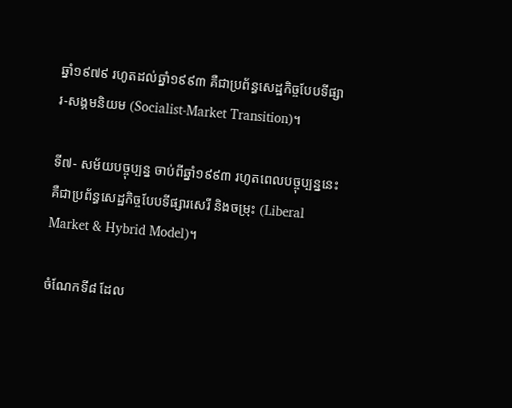ឆ្នាំ១៩៧៩ រហូតដល់ឆ្នាំ១៩៩៣ គឺជាប្រព័ន្ធសេដ្ឋកិច្ចបែបទីផ្សារ-សង្គមនិយម (Socialist-Market Transition)។

ទី៧- សម័យបច្ចុប្បន្ន ចាប់ពីឆ្នាំ១៩៩៣ រហូតពេលបច្ចុប្បន្ននេះ គឺជាប្រព័ន្ធសេដ្ឋកិច្ចបែបទីផ្សារសេរី និងចម្រុះ (Liberal Market & Hybrid Model)។

ចំណែកទី៨ ដែល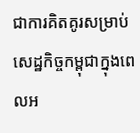ជាការគិតគូរសម្រាប់សេដ្ឋកិច្ចកម្ពុជាក្នុងពេលអ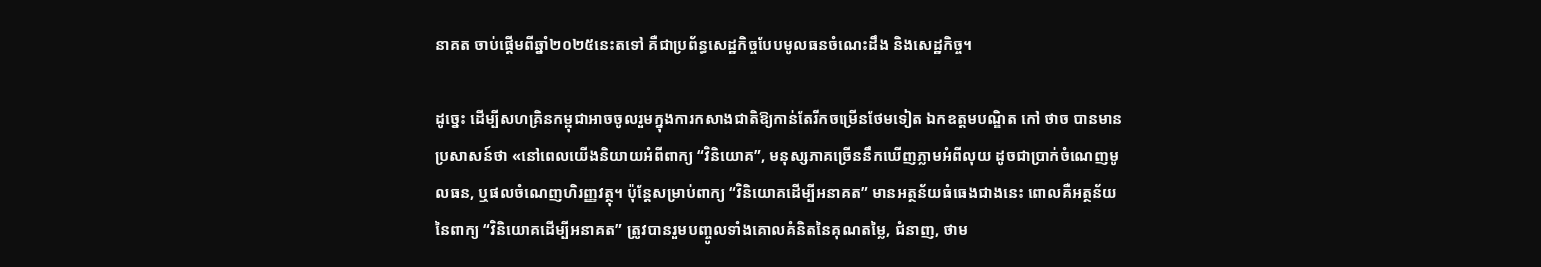នាគត ចាប់ផ្តើមពីឆ្នាំ២០២៥នេះតទៅ គឺជាប្រព័ន្ធសេដ្ឋកិច្ចបែបមូលធនចំណេះដឹង និងសេដ្ឋកិច្ច។

ដូច្នេះ ដើម្បីសហគ្រិនកម្ពុជាអាចចូលរួមក្នុងការកសាងជាតិឱ្យកាន់តែរីកចម្រើនថែមទៀត ឯកឧត្តមបណ្ឌិត កៅ ថាច បានមានប្រសាសន៍ថា «នៅពេលយើងនិយាយអំពីពាក្យ “វិនិយោគ”, មនុស្សភាគច្រើននឹកឃើញភ្លាមអំពីលុយ ដូចជាប្រាក់ចំណេញមូលធន, ឬផលចំណេញហិរញ្ញវត្ថុ។ ប៉ុន្តែសម្រាប់ពាក្យ “វិនិយោគដើម្បីអនាគត” មានអត្ថន័យធំធេងជាងនេះ ពោលគឺអត្ថន័យនៃពាក្យ “វិនិយោគដើម្បីអនាគត” ត្រូវបានរួមបញ្ចូលទាំងគោលគំនិតនៃគុណតម្លៃ, ជំនាញ, ថាម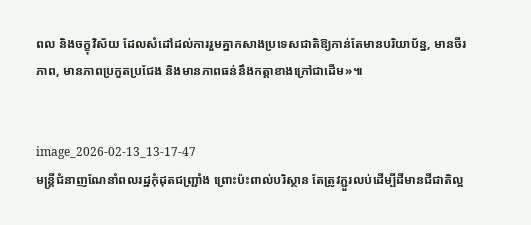ពល និងចក្ខុវិស័យ ដែលសំដៅដល់ការរួមគ្នាកសាងប្រទេសជាតិឱ្យកាន់តែមានបរិយាប័ន្ន, មានចីរភាព, មានភាពប្រកួតប្រជែង និងមានភាពធន់នឹងកត្តាខាងក្រៅជាដើម»៕


image_2026-02-13_13-17-47
មន្រ្តីជំនាញណែនាំពលរដ្ឋកុំដុតជញ្ជ្រាំង ព្រោះប៉ះពាល់បរិស្ថាន តែត្រូវភ្ជួរលប់ដើម្បីដីមានជីជាតិល្អ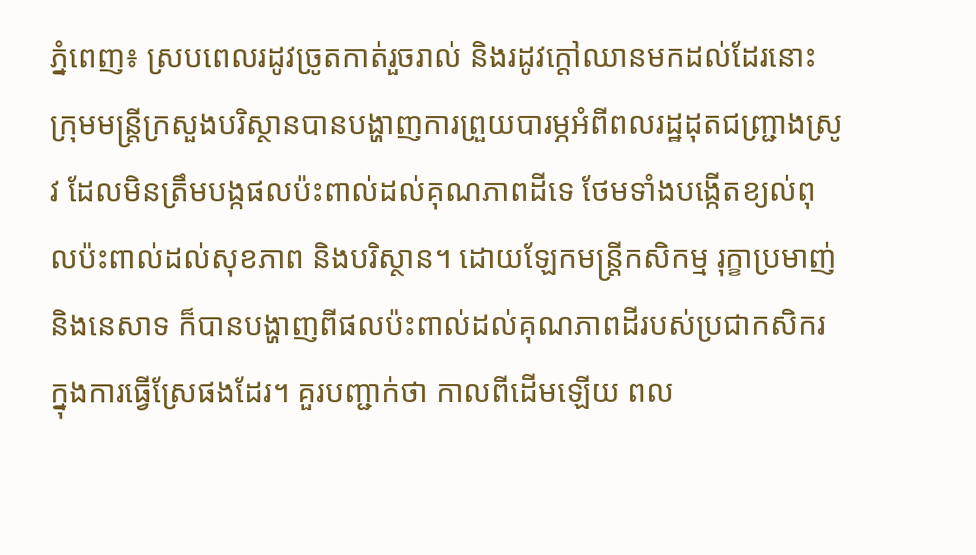ភ្នំពេញ៖ ស្របពេលរដូវច្រូតកាត់រួចរាល់ និងរដូវក្តៅឈានមកដល់ដែរនោះ ក្រុមមន្រ្តីក្រសួងបរិស្ថានបានបង្ហាញការព្រួយបារម្ភអំពីពលរដ្ឋដុតជញ្រ្ជាងស្រូវ ដែលមិនត្រឹមបង្កផលប៉ះពាល់ដល់គុណភាពដីទេ ថែមទាំងបង្កើតខ្យល់ពុលប៉ះពាល់ដល់សុខភាព និងបរិស្ថាន។ ដោយឡែកមន្រ្តីកសិកម្ម រុក្ខាប្រមាញ់ និងនេសាទ ក៏បានបង្ហាញពីផលប៉ះពាល់ដល់គុណភាពដីរបស់ប្រជាកសិករក្នុងការធ្វើស្រែផងដែរ។ គួរបញ្ជាក់ថា កាលពីដើមឡើយ ពល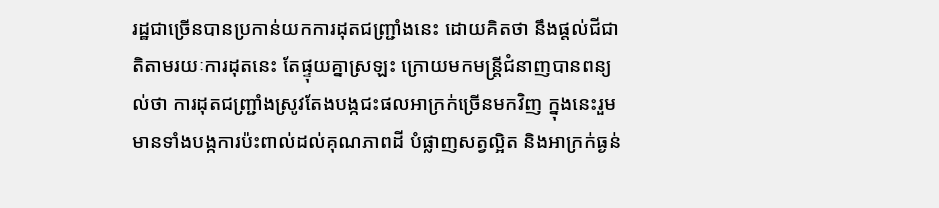រដ្ឋជាច្រើនបានប្រកាន់យកការដុតជញ្រ្ជាំងនេះ ដោយគិតថា នឹងផ្តល់ជីជាតិតាមរយៈការដុតនេះ តែផ្ទុយគ្នាស្រឡះ ក្រោយមកមន្រ្តីជំនាញបានពន្យល់ថា ការដុតជញ្រ្ជាំងស្រូវតែងបង្កជះផលអាក្រក់ច្រើនមកវិញ ក្នុងនេះរួមមានទាំងបង្កការប៉ះពាល់ដល់គុណភាពដី បំផ្លាញសត្វល្អិត និងអាក្រក់ធ្ងន់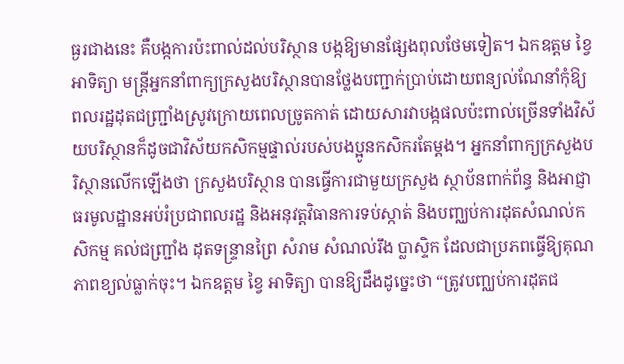ធ្ងរជាងនេះ គឺបង្កការប៉ះពាល់ដល់បរិស្ថាន បង្កឱ្យមានផ្សែងពុលថែមទៀត។ ឯកឧត្តម ខ្វៃ អាទិត្យា មន្រ្តីអ្នកនាំពាក្យក្រសួងបរិស្ថានបានថ្លែងបញ្ជាក់ប្រាប់ដោយពន្យល់ណែនាំកុំឱ្យពលរដ្ឋដុតជញ្រ្ជាំងស្រូវក្រោយពេលច្រូតកាត់ ដោយសារវាបង្កផលប៉ះពាល់ច្រើនទាំងវិស័យបរិស្ថានក៏ដូចជាវិស័យកសិកម្មផ្ទាល់របស់បងប្អូនកសិករតែម្តង។ អ្នកនាំពាក្យក្រសួងបរិស្ថានលើកឡើងថា ក្រសួងបរិស្ថាន បានធ្វើការជាមួយក្រសួង ស្ថាប័នពាក់ព័ន្ធ និងអាជ្ញាធរមូលដ្ឋានអប់រំប្រជាពលរដ្ឋ និងអនុវត្តវិធានការទប់ស្កាត់ និងបញ្ឈប់ការដុតសំណល់កសិកម្ម គល់ជញ្ជ្រាំង ដុតទន្រ្ទានព្រៃ សំរាម សំណល់រឹង ប្លាស្ទិក ដែលជាប្រភពធ្វើឱ្យគុណភាពខ្យល់ធ្លាក់ចុះ។ ឯកឧត្តម ខ្វៃ អាទិត្យា បានឱ្យដឹងដូច្នេះថា “ត្រូវបញ្ឈប់ការដុតជ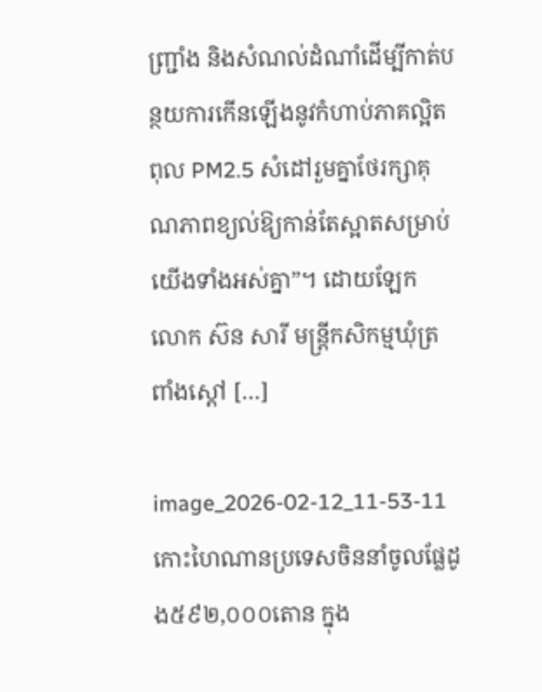ញ្ជ្រាំង និងសំណល់ដំណាំដើម្បីកាត់បន្ថយការកើនឡើងនូវកំហាប់ភាគល្អិតពុល PM2.5 សំដៅរួមគ្នាថែរក្សាគុណភាពខ្យល់ឱ្យកាន់តែស្អាតសម្រាប់យើងទាំងអស់គ្នា”។ ដោយឡែក លោក ស៊ន សារី មន្រ្តីកសិកម្មឃុំត្រពាំងស្តៅ […]

image_2026-02-12_11-53-11
កោះហៃណានប្រទេសចិននាំចូលផ្លែដូង៥៩២,០០០តោន ក្នុង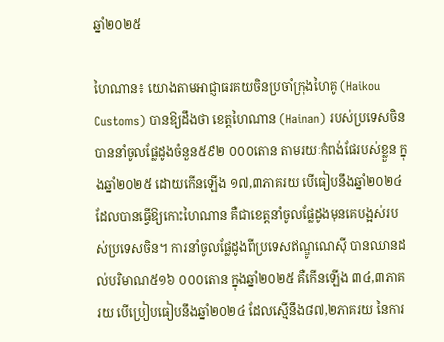ឆ្នាំ២០២៥

ហៃណាន៖ យោងតាមអាជ្ញាធរគយចិនប្រចាំក្រុងហៃគូ (Haikou Customs) បានឱ្យដឹងថា ខេត្តហៃណាន (Hainan) របស់ប្រទេសចិន បាននាំចូលផ្លែដូងចំនួន៥៩២ ០០០តោន តាមរយៈកំពង់ផែរបស់ខ្លួន ក្នុងឆ្នាំ២០២៥ ដោយកើនឡើង ១៧,៣ភាគរយ បើធៀបនឹងឆ្នាំ២០២៤ ដែលបានធ្វើឱ្យកោះហៃណាន គឺជាខេត្តនាំចូលផ្លែដូងមុនគេបង្អស់របស់ប្រទេសចិន។ ការនាំចូលផ្លែដូងពីប្រទេសឥណ្ឌូណេស៊ី បានឈានដល់បរិមាណ៥១៦ ០០០តោន ក្នុងឆ្នាំ២០២៥ គឺកើនឡើង ៣៤,៣ភាគរយ បើប្រៀបធៀបនឹងឆ្នាំ២០២៤ ដែលស្មើនឹង៨៧,២ភាគរយ នៃការ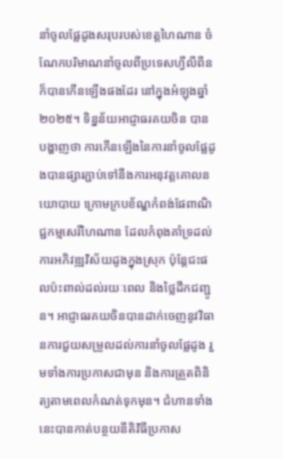នាំចូលផ្លែដូងសរុបរបស់ខេត្តហៃណាន ចំណែកបរិមាណនាំចូលពីប្រទេសហ្វីលីពីន ក៏បានកើនឡើងផងដែរ នៅក្នុងអំឡុងឆ្នាំ២០២៥។ ទិន្នន័យអាជ្ញាធរគយចិន បានបង្ហាញថា ការកើនឡើងនៃការនាំចូលផ្លែដូងបានផ្សារភ្ជាប់ទៅនឹងការអនុវត្តគោលនយោបាយ ក្រោមក្របខ័ណ្ឌកំពង់ផែពាណិជ្ជកម្មសេរីហៃណាន ដែលកំពុងគាំទ្រដល់ការអភិវឌ្ឍវិស័យដូងក្នុងស្រុក ប៉ុន្តែជះផលប៉ះពាល់ដល់រយៈពេល និងថ្លៃដឹកជញ្ជូន។ អាជ្ញាធរគយចិនបានដាក់ចេញនូវវិធានការជួយសម្រួលដល់ការនាំចូលផ្លែដូង រួមទាំងការប្រកាសជាមុន និងការត្រួតពិនិត្យតាមពេលកំណត់ទុកមុន។ ជំហានទាំងនេះបានកាត់បន្ថយនីតិវិធីប្រកាស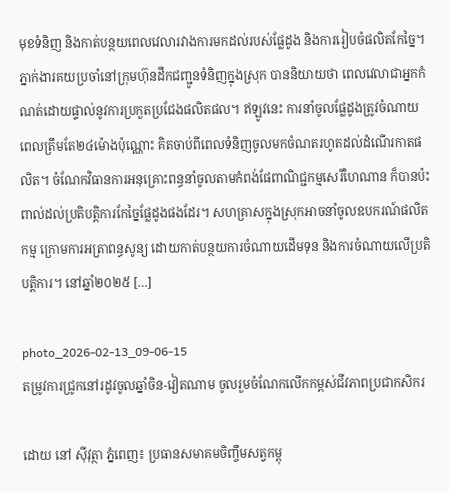មុខទំនិញ និងកាត់បន្ថយពេលវេលារវាងការមកដល់របស់ផ្លែដូង និងការរៀបចំផលិតកែច្នៃ។ ភ្នាក់ងារគយប្រចាំនៅក្រុមហ៊ុនដឹកជញ្ជូនទំនិញក្នុងស្រុក បាននិយាយថា ពេលវេលាជាអ្នកកំណត់ដោយផ្ទាល់នូវការប្រកួតប្រជែងផលិតផល។ ឥឡូវនេះ ការនាំចូលផ្លែដូងត្រូវចំណាយពេលត្រឹមតែ២៤ម៉ោងប៉ុណ្ណោះ គិតចាប់ពីពេលទំនិញចូលមកចំណតរហូតដល់ដំណើរកាតផលិត។ ចំណែកវិធានការអនុគ្រោះពន្ធនាំចូលតាមកំពង់ផែពាណិជ្ជកម្មសេរីហៃណាន ក៏បានប៉ះពាល់ដល់ប្រតិបត្តិការកែច្នៃផ្លែដូងផងដែរ។ សហគ្រាសក្នុងស្រុកអាចនាំចូលឧបករណ៍ផលិតកម្ម ក្រោមការអត្រាពន្ធសូន្យ ដោយកាត់បន្ថយការចំណាយដើមទុន និងការចំណាយលើប្រតិបត្តិការ។ នៅឆ្នាំ២០២៥ […]

photo_2026-02-13_09-06-15
តម្រូវការជ្រូកនៅរដូវចូលឆ្នាំចិន-វៀតណាម ចូលរួមចំណែកលើកកម្ពស់ជីវភាពប្រជាកសិករ

ដោយ នៅ ស៊ីវុត្ថា ភ្នំពេញ៖ ប្រធានសមាគមចិញ្ចឹមសត្វកម្ពុ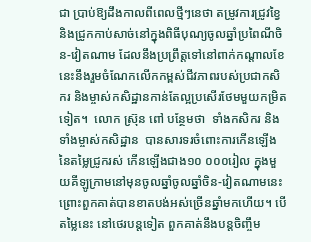ជា ប្រាប់ឱ្យដឹងកាលពីពេលថ្មីៗនេថា តម្រូវការជ្រូវខ្វៃ និងជ្រូកកាប់សាច់នៅក្នុងពិធីបុណ្យចូលឆ្នាំប្រពៃណីចិន-វៀតណាម ដែលនឹងប្រព្រឹត្តទៅនៅពាក់កណ្តាលខែនេះនឹងរួមចំណែកលើកកម្ពស់ជីវភាពរបស់ប្រជាកសិករ និងម្ចាស់កសិដ្ឋានកាន់តែល្អប្រសើរថែមមួយកម្រិតទៀត។  លោក ស្រ៊ុន ពៅ បន្ថែមថា  ទាំងកសិករ និងទាំងម្ចាស់កសិដ្ឋាន  បានសារទរចំពោះការកើនឡើងនៃតម្លៃជ្រូករស់ កើនឡើងជាង១០ ០០០រៀល ក្នុងមួយគីឡូក្រាមនៅមុនចូលឆ្នាំចូលឆ្នាំចិន-វៀតណាមនេះ ព្រោះពួកគាត់បានខាតបង់អស់ច្រើនឆ្នាំមកហើយ។ បើតម្លៃនេះ នៅថេរបន្តទៀត ពួកគាត់នឹងបន្តចិញ្ចឹម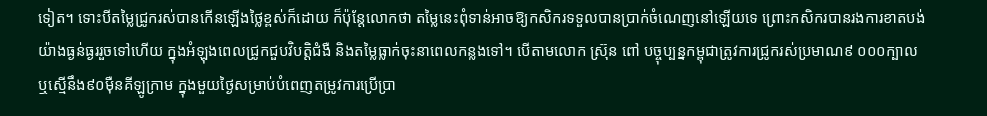ទៀត។ ទោះបីតម្លៃជ្រូករស់បានកើនឡើងថ្លៃខ្ពស់ក៏ដោយ ក៏ប៉ុន្តែលោកថា តម្លៃនេះពុំទាន់អាចឱ្យកសិករទទួលបានប្រាក់ចំណេញនៅឡើយទេ ព្រោះកសិករបានរងការខាតបង់យ៉ាងធ្ងន់ធ្ងររួចទៅហើយ ក្នុងអំឡុងពេលជ្រូកជួបវិបត្តិជំងឺ និងតម្លៃធ្លាក់ចុះនាពេលកន្លងទៅ។ បើតាមលោក ស្រ៊ុន ពៅ បច្ចុប្បន្នកម្ពុជាត្រូវការជ្រូករស់ប្រមាណ៩ ០០០ក្បាល ឬស្មើនឹង៩០ម៉ឺនគីឡូក្រាម ក្នុងមួយថ្ងៃសម្រាប់បំពេញតម្រូវការប្រើប្រា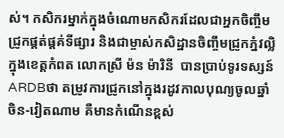ស់។ កសិករម្នាក់ក្នុងចំណោមកសិករដែលជាអ្នកចិញ្ចឹមជ្រូកផ្គត់ផ្តគ់ទីផ្សារ និងជាម្ចាស់កសិដ្ឋានចិញ្ចឹមជ្រូកភ្នំវល្លិ ក្នុងខេត្តកំពត លោកស្រី ម៉ន ម៉ារិនី  បានប្រាប់ទូរទស្សន៍ ARDBថា តម្រូវការជ្រូកនៅក្នុងរដូវកាលបុណ្យចូលឆ្នាំចិន-វៀតណាម គឺមានកំណើនខ្ពស់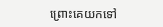ព្រោះគេយកទៅ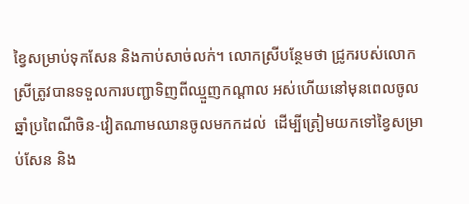ខ្វៃសម្រាប់ទុកសែន និងកាប់សាច់លក់។ លោកស្រីបន្ថែមថា ជ្រូករបស់លោកស្រីត្រូវបានទទួលការបញ្ជាទិញពីឈ្មួញកណ្តាល អស់ហើយនៅមុនពេលចូលឆ្នាំប្រពៃណីចិន-វៀតណាមឈានចូលមកកដល់  ដើម្បីត្រៀមយកទៅខ្វៃសម្រាប់សែន និង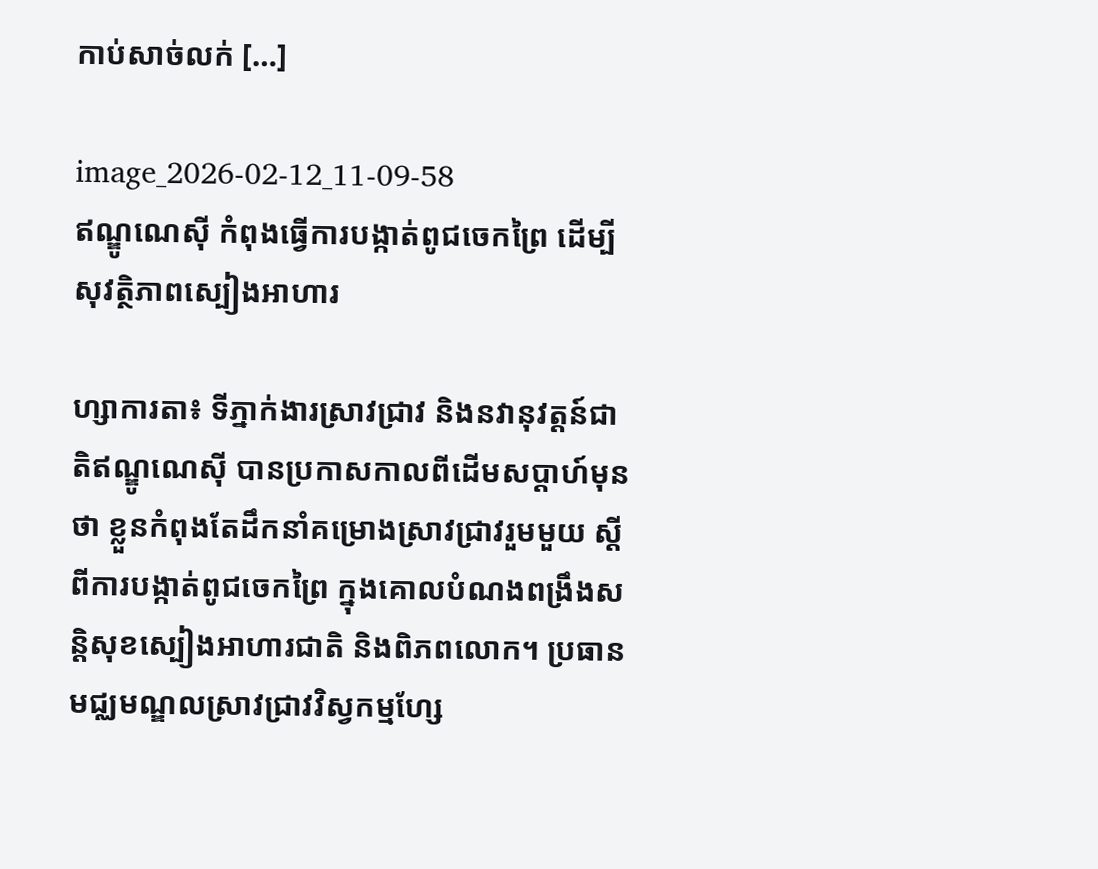កាប់សាច់លក់ […]

image_2026-02-12_11-09-58
ឥណ្ឌូណេស៊ី កំពុងធ្វើការបង្កាត់ពូជចេកព្រៃ ដើម្បីសុវត្ថិភាពស្បៀងអាហារ

ហ្សាការតា៖ ទីភ្នាក់ងារស្រាវជ្រាវ និងនវានុវត្តន៍ជាតិឥណ្ឌូណេស៊ី បានប្រកាសកាលពីដើមសប្តាហ៍មុនថា ខ្លួនកំពុងតែដឹកនាំគម្រោងស្រាវជ្រាវរួមមួយ ស្តីពីការបង្កាត់ពូជចេកព្រៃ ក្នុងគោលបំណងពង្រឹងសន្តិសុខស្បៀងអាហារជាតិ និងពិភពលោក។ ប្រធានមជ្ឈមណ្ឌលស្រាវជ្រាវវិស្វកម្មហ្សែ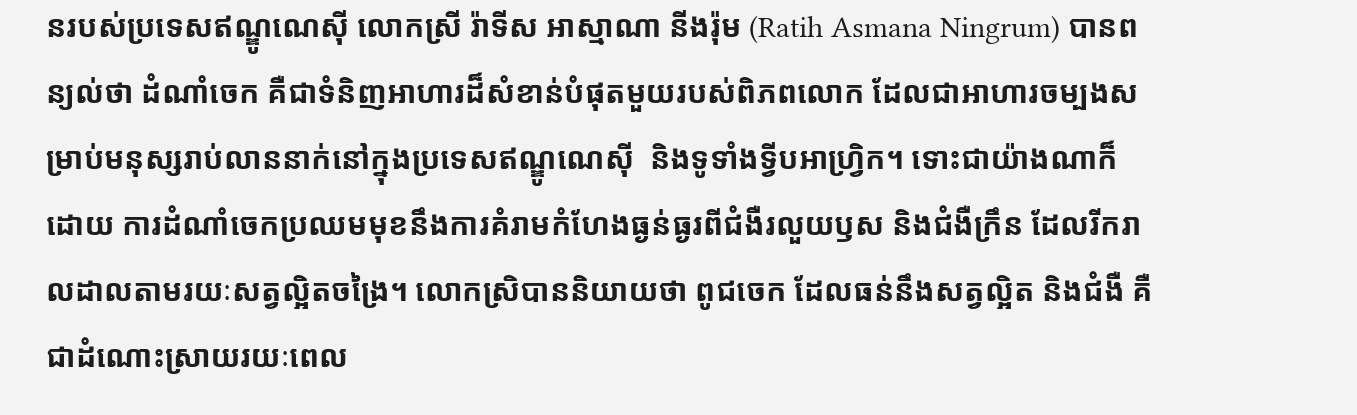នរបស់ប្រទេសឥណ្ឌូណេស៊ី លោកស្រី រ៉ាទីស អាស្មាណា នីងរ៉ុម (Ratih Asmana Ningrum) បានពន្យល់ថា ដំណាំចេក គឺជាទំនិញអាហារដ៏សំខាន់បំផុតមួយរបស់ពិភពលោក ដែលជាអាហារចម្បងសម្រាប់មនុស្សរាប់លាននាក់នៅក្នុងប្រទេសឥណ្ឌូណេស៊ី  និងទូទាំងទ្វីបអាហ្វ្រិក។ ទោះជាយ៉ាងណាក៏ដោយ ការដំណាំចេកប្រឈមមុខនឹងការគំរាមកំហែងធ្ងន់ធ្ងរពីជំងឺរលួយឫស និងជំងឺក្រឹន ដែលរីករាលដាលតាមរយៈសត្វល្អិតចង្រៃ។ លោកស្រិបាននិយាយថា ពូជចេក ដែលធន់នឹងសត្វល្អិត និងជំងឺ គឺជាដំណោះស្រាយរយៈពេល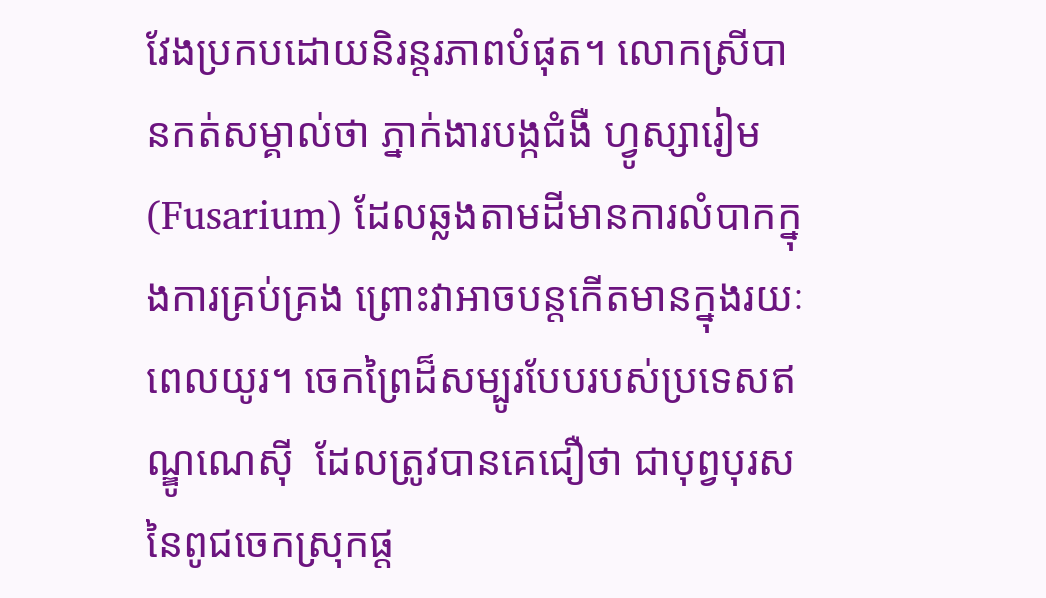វែងប្រកបដោយនិរន្តរភាពបំផុត។ លោកស្រីបានកត់សម្គាល់ថា ភ្នាក់ងារបង្កជំងឺ ហ្វូស្សារៀម (Fusarium) ដែលឆ្លងតាមដីមានការលំបាកក្នុងការគ្រប់គ្រង ព្រោះវាអាចបន្តកើតមានក្នុងរយៈពេលយូរ។ ចេកព្រៃដ៏សម្បូរបែបរបស់ប្រទេសឥណ្ឌូណេស៊ី  ដែលត្រូវបានគេជឿថា ជាបុព្វបុរសនៃពូជចេកស្រុកផ្ត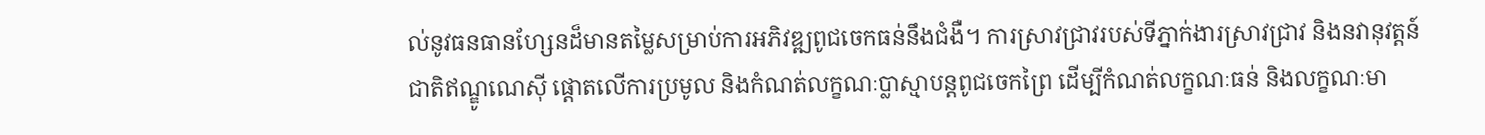ល់នូវធនធានហ្សែនដ៏មានតម្លៃសម្រាប់ការអភិវឌ្ឍពូជចេកធន់នឹងជំងឺ។ ការស្រាវជ្រាវរបស់ទីភ្នាក់ងារស្រាវជ្រាវ និងនវានុវត្តន៍ជាតិឥណ្ឌូណេស៊ី ផ្តោតលើការប្រមូល និងកំណត់លក្ខណៈប្លាស្មាបន្តពូជចេកព្រៃ ដើម្បីកំណត់លក្ខណៈធន់ និងលក្ខណៈមា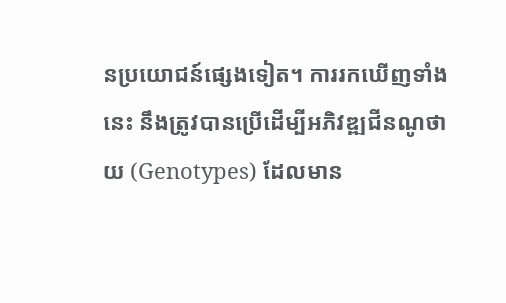នប្រយោជន៍ផ្សេងទៀត។ ការរកឃើញទាំងនេះ នឹងត្រូវបានប្រើដើម្បីអភិវឌ្ឍជីនណូថាយ (Genotypes) ដែលមាន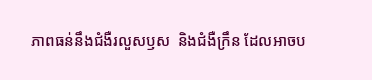ភាពធន់នឹងជំងឺរលួសឫស  និងជំងឺក្រឹន ដែលអាចប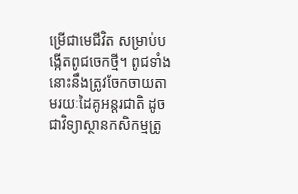ម្រើជាមេជីវិត សម្រាប់បង្កើតពូជចេកថ្មី។ ពូជទាំងនោះនឹងត្រូវចែកចាយតាមរយៈដៃគូអន្តរជាតិ ដូចជាវិទ្យាស្ថានកសិកម្មត្រូ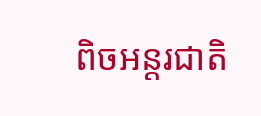ពិចអន្តរជាតិ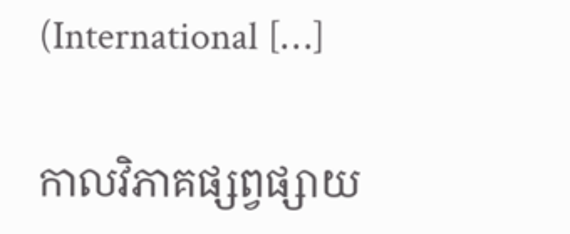(International […]

កាលវិភាគផ្សព្វផ្សាយ